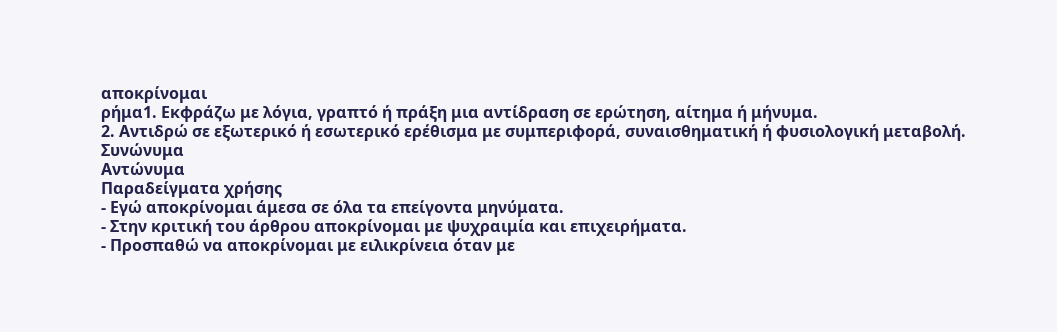αποκρίνομαι
ρήμα1. Εκφράζω με λόγια, γραπτό ή πράξη μια αντίδραση σε ερώτηση, αίτημα ή μήνυμα.
2. Αντιδρώ σε εξωτερικό ή εσωτερικό ερέθισμα με συμπεριφορά, συναισθηματική ή φυσιολογική μεταβολή.
Συνώνυμα
Αντώνυμα
Παραδείγματα χρήσης
- Εγώ αποκρίνομαι άμεσα σε όλα τα επείγοντα μηνύματα.
- Στην κριτική του άρθρου αποκρίνομαι με ψυχραιμία και επιχειρήματα.
- Προσπαθώ να αποκρίνομαι με ειλικρίνεια όταν με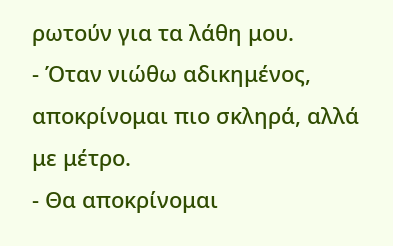ρωτούν για τα λάθη μου.
- Όταν νιώθω αδικημένος, αποκρίνομαι πιο σκληρά, αλλά με μέτρο.
- Θα αποκρίνομαι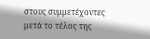στους συμμετέχοντες μετά το τέλος της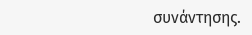συνάντησης.